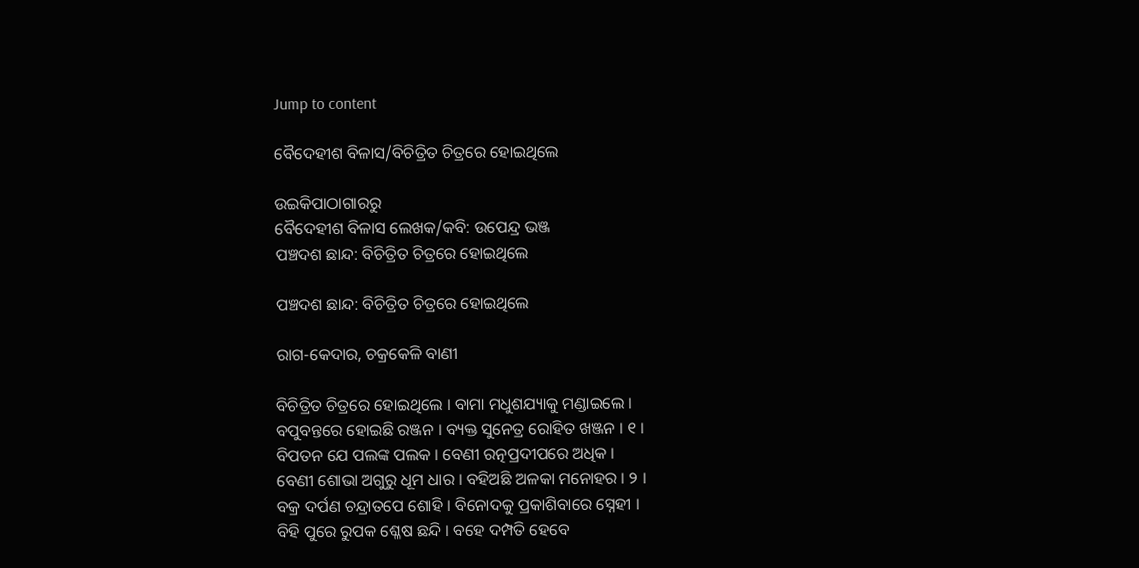Jump to content

ବୈଦେହୀଶ ବିଳାସ/ବିଚିତ୍ରିତ ଚିତ୍ରରେ ହୋଇଥିଲେ

ଉଇକିପାଠାଗାର‌ରୁ
ବୈଦେହୀଶ ବିଳାସ ଲେଖକ/କବି: ଉପେନ୍ଦ୍ର ଭଞ୍ଜ
ପଞ୍ଚଦଶ ଛାନ୍ଦ: ବିଚିତ୍ରିତ ଚିତ୍ରରେ ହୋଇଥିଲେ

ପଞ୍ଚଦଶ ଛାନ୍ଦ: ବିଚିତ୍ରିତ ଚିତ୍ରରେ ହୋଇଥିଲେ

ରାଗ-କେଦାର, ଚକ୍ରକେଳି ବାଣୀ

ବିଚିତ୍ରିତ ଚିତ୍ରରେ ହୋଇଥିଲେ । ବାମା ମଧୁଶଯ୍ୟାକୁ ମଣ୍ଡାଇଲେ ।
ବପୁବନ୍ତରେ ହୋଇଛି ରଞ୍ଜନ । ବ୍ୟକ୍ତ ସୁନେତ୍ର ରୋହିତ ଖଞ୍ଜନ । ୧ ।
ବିପତନ ଯେ ପଲଙ୍କ ପଲକ । ବେଣୀ ରତ୍ନପ୍ରଦୀପରେ ଅଧିକ ।
ବେଣୀ ଶୋଭା ଅଗୁରୁ ଧୂମ ଧାର । ବହିଅଛି ଅଳକା ମନୋହର । ୨ ।
ବକ୍ର ଦର୍ପଣ ଚନ୍ଦ୍ରାତପେ ଶୋହି । ବିନୋଦକୁ ପ୍ରକାଶିବାରେ ସ୍ନେହୀ ।
ବିହି ପୁରେ ରୁପକ ଶ୍ଳେଷ ଛନ୍ଦି । ବହେ ଦମ୍ପତି ହେବେ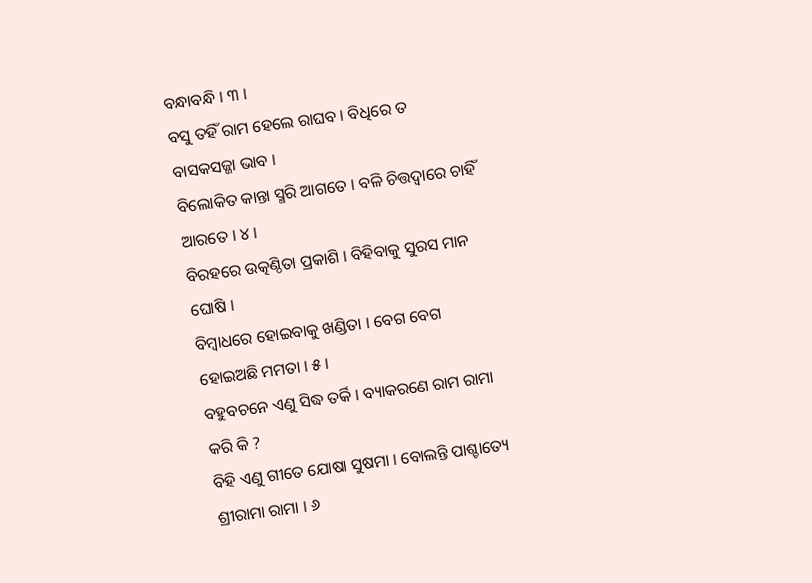ବନ୍ଧାବନ୍ଧି । ୩ ।
ବସୁ ତହିଁ ରାମ ହେଲେ ରାଘବ । ବିଧିରେ ତ ବାସକସଜ୍ଜା ଭାବ ।
ବିଲୋକିତ କାନ୍ତା ସ୍ମରି ଆଗତେ । ବଳି ଚିତ୍ତଦ୍ୱାରେ ଚାହିଁ ଆରତେ । ୪ ।
ବିରହରେ ଉତ୍କଣ୍ଠିତା ପ୍ରକାଶି । ବିହିବାକୁ ସୁରସ ମାନ ଘୋଷି ।
ବିମ୍ବାଧରେ ହୋଇବାକୁ ଖଣ୍ଡିତା । ବେଗ ବେଗ ହୋଇଅଛି ମମତା । ୫ ।
ବହୁବଚନେ ଏଣୁ ସିଦ୍ଧ ତର୍କି । ବ୍ୟାକରଣେ ରାମ ରାମା କରି କି ?
ବିହି ଏଣୁ ଗୀତେ ଯୋଷା ସୁଷମା । ବୋଲନ୍ତି ପାଶ୍ଚାତ୍ୟେ ଶ୍ରୀରାମା ରାମା । ୬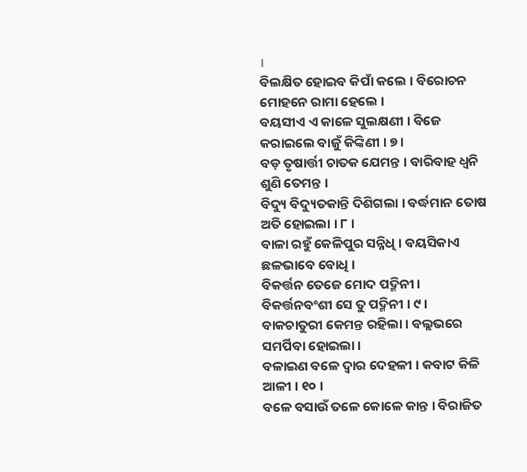।
ବିଲକ୍ଷିତ ହୋଇବ କିପାଁ କଲେ । ବିରୋଚନ ମୋହନେ ରାମା ହେଲେ ।
ବୟସୀଏ ଏ କାଳେ ସୁଲକ୍ଷଣୀ । ବିଜେ କରାଇଲେ ବାଜୁଁ କିଙ୍କିଣୀ । ୭ ।
ବଡ଼ ତୃଷାର୍ତ୍ତୀ ଚାତକ ଯେମନ୍ତ । ବାରିବାହ ଧ୍ୱନି ଶୁଣି ତେମନ୍ତ ।
ବିଦ୍ୟୁ ବିଦ୍ୟୁତକାନ୍ତି ଦିଶିଗଲା । ବର୍ଦ୍ଧମାନ ତୋଷ ଅତି ହୋଇଲା । ୮ ।
ବାଳା ରହୁଁ କେଳିପୁର ସନ୍ନିଧି । ବୟସିକାଏ ଛଳଭାବେ ବୋଧି ।
ବିକର୍ତ୍ତନ ତେଜେ ମୋଦ ପଦ୍ମିନୀ । ବିକର୍ତ୍ତନବଂଶୀ ସେ ତୁ ପଦ୍ମିନୀ । ୯ ।
ବାକଚାତୁରୀ କେମନ୍ତ ରହିଲା । ବଲ୍ଲଭରେ ସମର୍ପିବା ହୋଇଲା ।
ବଳାଇଣ ବଳେ ଦ୍ୱାର ଦେହଳୀ । କବାଟ କିଳି ଆଳୀ । ୧୦ ।
ବଳେ ବସାଉଁ ତଳେ କୋଳେ କାନ୍ତ । ବିରାଜିତ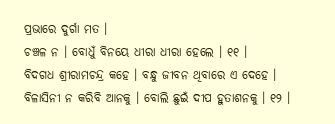ପ୍ରଭାରେ ଦୁର୍ଗା ମତ ।
ଚଞ୍ଚଳ ନ । ବୋଧୁଁ ବିନୟେ ଧୀରା ଧୀରା ହେଲେ । ୧୧ ।
ବିଦଗଧ ଶ୍ରୀରାମଚନ୍ଦ୍ର କହେ । ବନ୍ଧୁ ଜୀବନ ଥିବାରେ ଏ ଦେହେ ।
ବିଳାସିନୀ ନ କରିବି ଆନକୁ । ବୋଲି ଛୁଇଁ ଦୀପ ହୁତାଶନକୁ । ୧୨ ।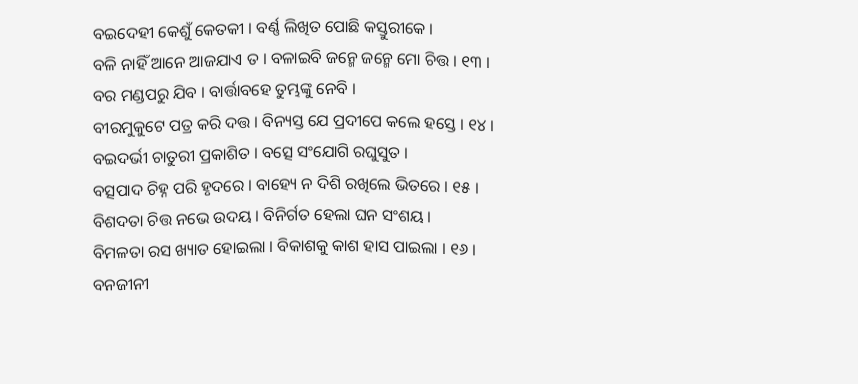ବଇଦେହୀ କେଶୁଁ କେତକୀ । ବର୍ଣ୍ଣ ଲିଖିତ ପୋଛି କସ୍ତୁରୀକେ ।
ବଳି ନାହିଁ ଆନେ ଆଜଯାଏ ତ । ବଳାଇବି ଜନ୍ମେ ଜନ୍ମେ ମୋ ଚିତ୍ତ । ୧୩ ।
ବର ମଣ୍ଡପରୁ ଯିବ । ବାର୍ତ୍ତାବହେ ତୁମ୍ଭଙ୍କୁ ନେବି ।
ବୀରମୁକୁଟେ ପତ୍ର କରି ଦତ୍ତ । ବିନ୍ୟସ୍ତ ଯେ ପ୍ରଦୀପେ କଲେ ହସ୍ତେ । ୧୪ ।
ବଇଦର୍ଭୀ ଚାତୁରୀ ପ୍ରକାଶିତ । ବତ୍ସେ ସଂଯୋଗି ରଘୁସୁତ ।
ବତ୍ସପାଦ ଚିହ୍ନ ପରି ହୃଦରେ । ବାହ୍ୟେ ନ ଦିଶି ରଖିଲେ ଭିତରେ । ୧୫ ।
ବିଶଦତା ଚିତ୍ତ ନଭେ ଉଦୟ । ବିନିର୍ଗତ ହେଲା ଘନ ସଂଶୟ ।
ବିମଳତା ରସ ଖ୍ୟାତ ହୋଇଲା । ବିକାଶକୁ କାଶ ହାସ ପାଇଲା । ୧୬ ।
ବନଜୀନୀ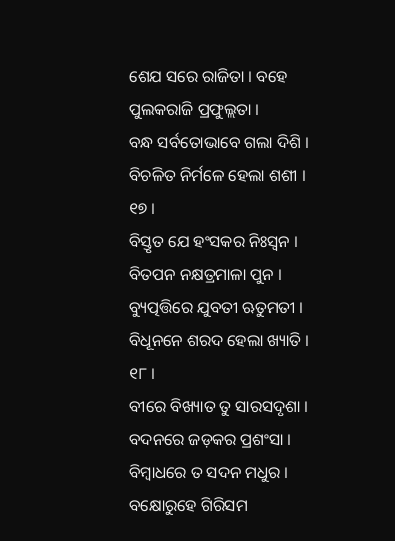ଶେଯ ସରେ ରାଜିତା । ବହେ ପୁଲକରାଜି ପ୍ରଫୁଲ୍ଲତା ।
ବନ୍ଧ ସର୍ବତୋଭାବେ ଗଲା ଦିଶି । ବିଚଳିତ ନିର୍ମଳେ ହେଲା ଶଶୀ । ୧୭ ।
ବିସ୍ତୃତ ଯେ ହଂସକର ନିଃସ୍ୱନ । ବିତପନ ନକ୍ଷତ୍ରମାଳା ପୁନ ।
ବ୍ୟୁତ୍ପତ୍ତିରେ ଯୁବତୀ ଋତୁମତୀ । ବିଧୂନନେ ଶରଦ ହେଲା ଖ୍ୟାତି । ୧୮ ।
ବୀରେ ବିଖ୍ୟାତ ତୁ ସାରସଦୃଶା । ବଦନରେ ଜଡ଼କର ପ୍ରଶଂସା ।
ବିମ୍ବାଧରେ ତ ସଦନ ମଧୁର । ବକ୍ଷୋରୁହେ ଗିରିସମ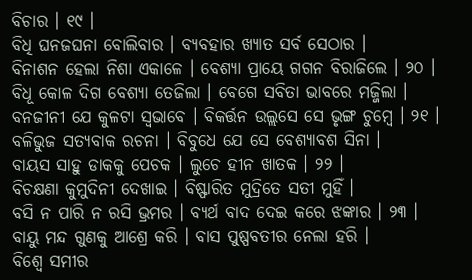ବିଚାର । ୧୯ ।
ବିଧି ଘନଜଘନା ବୋଲିବାର । ବ୍ୟବହାର ଖ୍ୟାତ ସର୍ବ ସେଠାର ।
ବିନାଶନ ହେଲା ନିଶା ଏକାଳେ । ବେଶ୍ୟା ପ୍ରାୟେ ଗଗନ ବିରାଜିଲେ । ୨୦ ।
ବିଧୂ କୋଳ ଦିଗ ବେଶ୍ୟା ତେଜିଲା । ବେଗେ ସବିତା ଭାବରେ ମଜ୍ଜିଲା ।
ବନଜୀନୀ ଯେ କୁଳଟା ସ୍ୱଭାବେ । ବିକର୍ତ୍ତନ ଉଲ୍ଲସେ ସେ ଭୃଙ୍ଗ ଚୁମ୍ବେ । ୨୧ ।
ବଳିଭୁଜ ସତ୍ୟବାକ ରଚନା । ବିବୁଧେ ଯେ ସେ ବେଶ୍ୟାବଶ ସିନା ।
ବାୟସ ସାହୁ ଡାକକୁ ପେଚକ । ଲୁଚେ ହୀନ ଖାତକ । ୨୨ ।
ବିଚକ୍ଷଣା କୁମୁଦିନୀ ଦେଖାଇ । ବିଷ୍ଫାରିତ ମୁଦ୍ରିତେ ସତୀ ମୁହିଁ ।
ବସି ନ ପାରି ନ ରସି ଭ୍ରମର । ବ୍ୟର୍ଥ ବାଦ ଦେଇ କରେ ଝଙ୍କାର । ୨୩ ।
ବାୟୁ ମନ୍ଦ ଗୁଣକୁ ଆଶ୍ରେ କରି । ବାସ ପୁଷ୍ପବତୀର ନେଲା ହରି ।
ବିଶ୍ୱେ ସମୀର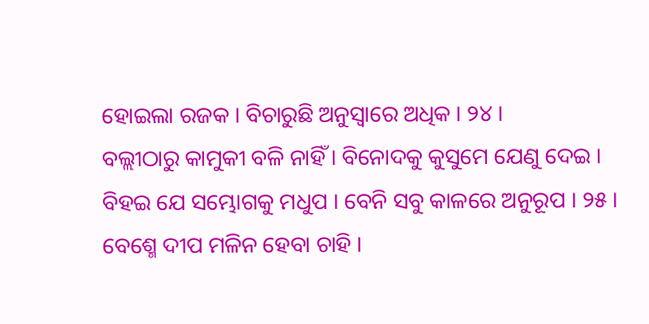ହୋଇଲା ରଜକ । ବିଚାରୁଛି ଅନୁସ୍ୱାରେ ଅଧିକ । ୨୪ ।
ବଲ୍ଲୀଠାରୁ କାମୁକୀ ବଳି ନାହିଁ । ବିନୋଦକୁ କୁସୁମେ ଯେଣୁ ଦେଇ ।
ବିହଇ ଯେ ସମ୍ଭୋଗକୁ ମଧୁପ । ବେନି ସବୁ କାଳରେ ଅନୁରୂପ । ୨୫ ।
ବେଶ୍ମେ ଦୀପ ମଳିନ ହେବା ଚାହି ।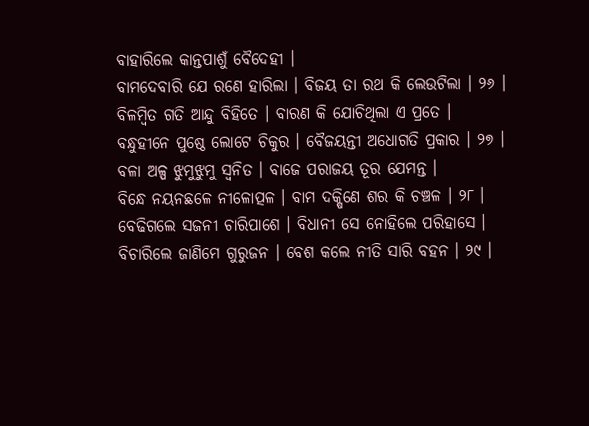ବାହାରିଲେ କାନ୍ତପାଶୁଁ ବୈଦେହୀ ।
ବାମଦେବାରି ଯେ ରଣେ ହାରିଲା । ବିଜୟ ତା ରଥ କି ଲେଉଟିଲା । ୨୬ ।
ବିଳମ୍ବିତ ଗତି ଆନ୍ଦୁ ବିହିତେ । ବାରଣ କି ଯୋଚିଥିଲା ଏ ପ୍ରତେ ।
ବନ୍ଧୁହୀନେ ପୁଷ୍ଠେ ଲୋଟେ ଚିକୁର । ବୈଜୟନ୍ତୀ ଅଧୋଗତି ପ୍ରକାର । ୨୭ ।
ବଳା ଅଳ୍ପ ଝୁମୁଝୁମୁ ସ୍ୱନିତ । ବାଜେ ପରାଜୟ ତୂର ଯେମନ୍ତ ।
ବିନ୍ଧେ ନୟନଛଳେ ନୀଳୋତ୍ପଳ । ବାମ ଦକ୍ଷିଣେ ଶର କି ଚଞ୍ଚଳ । ୨୮ ।
ବେଢିଗଲେ ସଜନୀ ଚାରିପାଶେ । ବିଧାନୀ ସେ ନୋହିଲେ ପରିହାସେ ।
ବିଚାରିଲେ ଜାଣିମେ ଗୁରୁଜନ । ବେଶ କଲେ ନୀତି ସାରି ବହନ । ୨୯ ।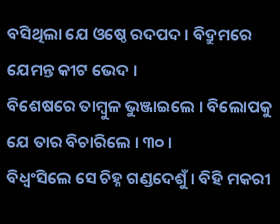ବସିଥିଲା ଯେ ଓଷ୍ଠେ ରଦପଦ । ବିଦ୍ରୁମରେ ଯେମନ୍ତ କୀଟ ଭେଦ ।
ବିଶେଷରେ ତାମ୍ବୁଳ ଭୁଞ୍ଜାଇଲେ । ବିଲୋପକୁ ଯେ ତାର ବିଚାରିଲେ । ୩୦ ।
ବିଧ୍ୱଂସିଲେ ସେ ଚିହ୍ନ ଗଣ୍ଡଦେଶୁଁ । ବିହି ମକରୀ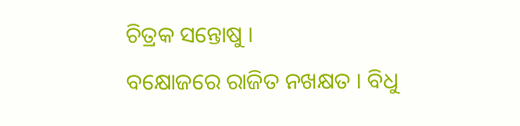ଚିତ୍ରକ ସନ୍ତୋଷୁ ।
ବକ୍ଷୋଜରେ ରାଜିତ ନଖକ୍ଷତ । ବିଧୁ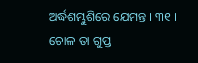ଅର୍ଦ୍ଧଶମ୍ଭୁଶିରେ ଯେମନ୍ତ । ୩୧ ।
ଚୋଳ ତା ଗୁପ୍ତ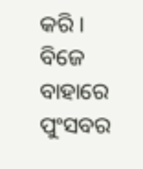କରି । ବିଜେ ବାହାରେ ପୁଂସବର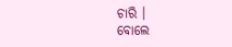ଚାରି ।
ବୋଲେ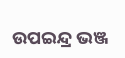ଉପଇନ୍ଦ୍ର ଭଞ୍ଜ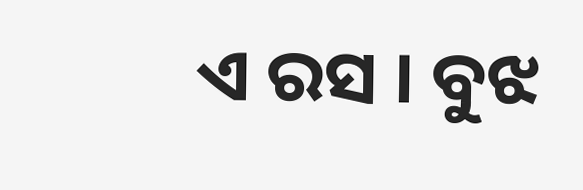ଏ ରସ । ବୁଝ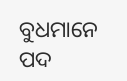ବୁଧମାନେ ପଦ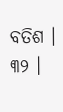ବତିଶ । ୩୨ ।